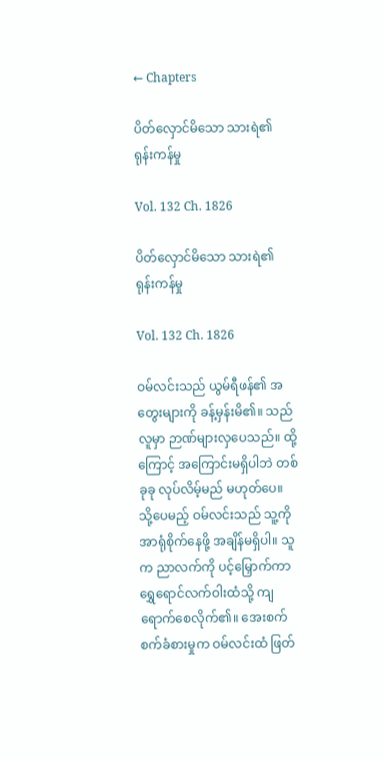← Chapters

ပိတ်လှောင်မိသော သားရဲ၏ ရုန်းကန်မှု

Vol. 132 Ch. 1826

ပိတ်လှောင်မိသော သားရဲ၏ ရုန်းကန်မှု

Vol. 132 Ch. 1826

ဝမ်လင်းသည် ယွမ်ရီဖန်၏ အတွေးများကို ခန့်မှန်းမိ၏။ သည်လူမှာ ဉာဏ်များလှပေသည်။ ထို့ကြောင့် အကြောင်းမရှိပါဘဲ တစ်ခုခု လုပ်လိမ့်မည် မဟုတ်ပေ။ သို့ပေမည့် ဝမ်လင်းသည် သူ့ကို အာရုံစိုက်နေဖို့ အချိန်မရှိပါ။ သူက ညာလက်ကို ပင့်မြှောက်ကာ ရွှေရောင်လက်ဝါးထံသို့ ကျရောက်စေလိုက်၏။ အေးစက်စက်ခံစားမှုက ဝမ်လင်းထံ ဖြတ်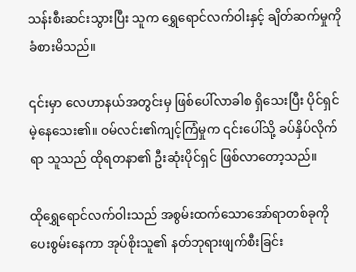သန်းစီးဆင်းသွားပြီး သူက ရွှေရောင်လက်ဝါးနှင့် ချိတ်ဆက်မှုကို ခံစားမိသည်။

၎င်းမှာ လေဟာနယ်အတွင်းမှ ဖြစ်ပေါ်လာခါစ ရှိသေးပြီး ပိုင်ရှင်မဲ့နေသေး၏။ ဝမ်လင်း၏ကျင့်ကြံမှုက ၎င်းပေါ်သို့ ခပ်နှိပ်လိုက်ရာ သူသည် ထိုရတနာ၏ ဦးဆုံးပိုင်ရှင် ဖြစ်လာတော့သည်။

ထိုရွှေရောင်လက်ဝါးသည် အစွမ်းထက်သောအော်ရာတစ်ခုကို ပေးစွမ်းနေကာ အုပ်စိုးသူ၏ နတ်ဘုရားဖျက်စီးခြင်း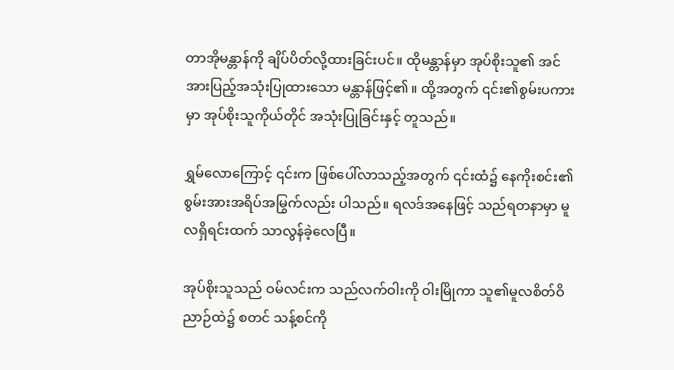တာအိုမန္တာန်ကို ချိပ်ပိတ်လို့ထားခြင်းပင်။ ထိုမန္တာန်မှာ အုပ်စိုးသူ၏ အင်အားပြည့်အသုံးပြုထားသော မန္တာန်ဖြင့်၏။ ထို့အတွက် ၎င်း၏စွမ်းပကားမှာ အုပ်စိုးသူကိုယ်တိုင် အသုံးပြုခြင်းနှင့် တူသည်။

ရွှမ်လောကြောင့် ၎င်းက ဖြစ်ပေါ်လာသည့်အတွက် ၎င်းထံ၌ နေကိုးစင်း၏ စွမ်းအားအရိပ်အမြွက်လည်း ပါသည်။ ရလဒ်အနေဖြင့် သည်ရတနာမှာ မူလရှိရင်းထက် သာလွန်ခဲ့လေပြီ။

အုပ်စိုးသူသည် ဝမ်လင်းက သည်လက်ဝါးကို ဝါးမြိုကာ သူ၏မူလစိတ်ဝိညာဉ်ထဲ၌ စတင် သန့်စင်ကို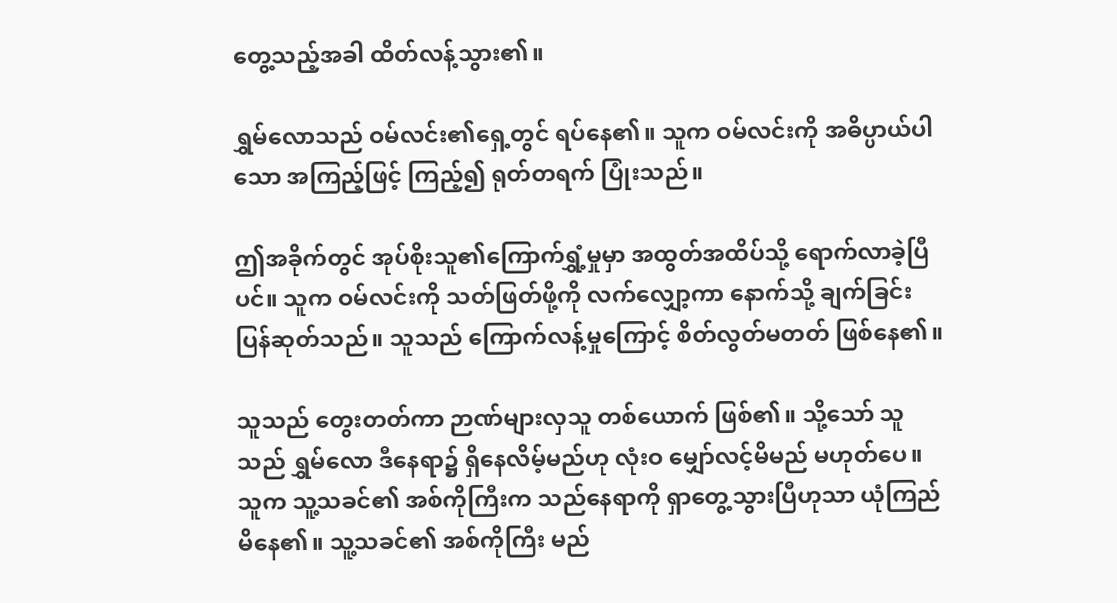တွေ့သည့်အခါ ထိတ်လန့်သွား၏။

ရွှမ်လောသည် ဝမ်လင်း၏ရှေ့တွင် ရပ်နေ၏။ သူက ဝမ်လင်းကို အဓိပ္ပာယ်ပါသော အကြည့်ဖြင့် ကြည့်၍ ရုတ်တရက် ပြုံးသည်။

ဤအခိုက်တွင် အုပ်စိုးသူ၏ကြောက်ရွှံ့မှုမှာ အထွတ်အထိပ်သို့ ရောက်လာခဲ့ပြီပင်။ သူက ဝမ်လင်းကို သတ်ဖြတ်ဖို့ကို လက်လျှော့ကာ နောက်သို့ ချက်ခြင်း ပြန်ဆုတ်သည်။ သူသည် ကြောက်လန့်မှုကြောင့် စိတ်လွတ်မတတ် ဖြစ်နေ၏။

သူသည် တွေးတတ်ကာ ဉာဏ်များလှသူ တစ်ယောက် ဖြစ်၏။ သို့သော် သူသည် ရွှမ်လော ဒီနေရာ၌ ရှိနေလိမ့်မည်ဟု လုံးဝ မျှော်လင့်မိမည် မဟုတ်ပေ။ သူက သူ့သခင်၏ အစ်ကိုကြီးက သည်နေရာကို ရှာတွေ့သွားပြီဟုသာ ယုံကြည်မိနေ၏။ သူ့သခင်၏ အစ်ကိုကြီး မည်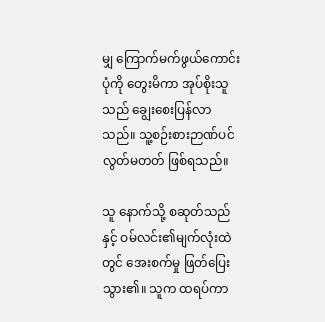မျှ ကြောက်မက်ဖွယ်ကောင်းပုံကို တွေးမိကာ အုပ်စိုးသူသည် ချွေးစေးပြန်လာသည်။ သူ့စဉ်းစားဉာဏ်ပင် လွတ်မတတ် ဖြစ်ရသည်။

သူ နောက်သို့ စဆုတ်သည်နှင့် ဝမ်လင်း၏မျက်လုံးထဲတွင် အေးစက်မှု ဖြတ်ပြေးသွား၏။ သူက ထရပ်ကာ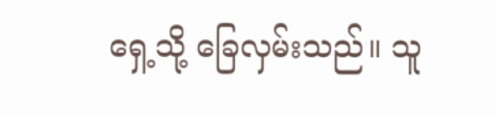ရှေ့သို့ ခြေလှမ်းသည်။ သူ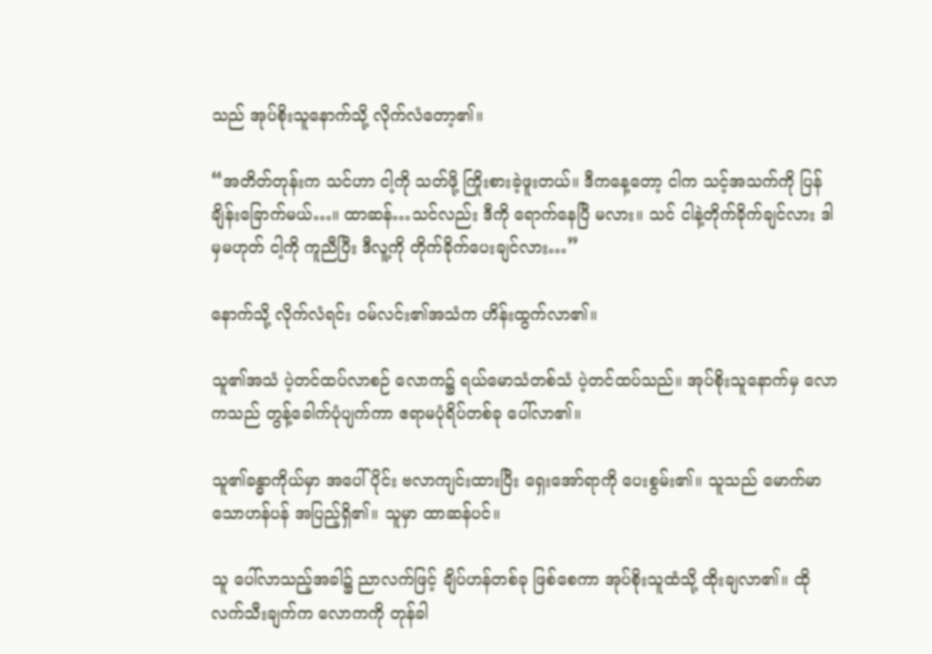သည် အုပ်စိုးသူနောက်သို့ လိုက်လံတော့၏။

“အတိတ်တုန်းက သင်ဟာ ငါ့ကို သတ်ဖို့ ကြိုးစားခဲ့ဖူးတယ်။ ဒီကနေ့တော့ ငါက သင့်အသက်ကို ပြန်ချိန်းခြောက်မယ်…။ ထာဆန်…သင်လည်း ဒီကို ရောက်နေပြီ မလား။ သင် ငါနဲ့တိုက်ခိုက်ချင်လား ဒါမှမဟုတ် ငါ့ကို ကူညီပြီး ဒီလူ့ကို တိုက်ခိုက်ပေးချင်လား…”

နောက်သို့ လိုက်လံရင်း ဝမ်လင်း၏အသံက ဟိန်းထွက်လာ၏။

သူ၏အသံ ပဲ့တင်ထပ်လာစဉ် လောက၌ ရယ်မောသံတစ်သံ ပဲ့တင်ထပ်သည်။ အုပ်စိုးသူနောက်မှ လောကသည် တွန့်ခေါက်ပုံပျက်ကာ ဧရာမပုံရိပ်တစ်ခု ပေါ်လာ၏။

သူ၏ခန္ဓာကိုယ်မှာ အပေါ်ပိုင်း ဗလာကျင်းထားပြီး ရှေးအော်ရာကို ပေးစွမ်း၏။ သူသည် မောက်မာသောဟန်ပန် အပြည့်ရှိ၏။ သူမှာ ထာဆန်ပင်။

သူ ပေါ်လာသည့်အခါ၌ ညာလက်ဖြင့် ချိပ်ဟန်တစ်ခု ဖြစ်စေကာ အုပ်စိုးသူထံသို့ ထိုးချလာ၏။ ထိုလက်သီးချက်က လောကကို တုန်ခါ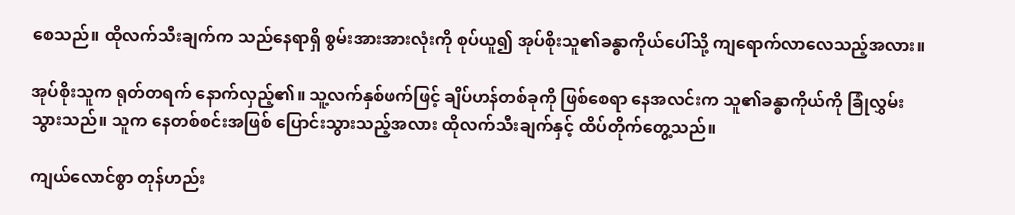စေသည်။ ထိုလက်သီးချက်က သည်နေရာရှိ စွမ်းအားအားလုံးကို စုပ်ယူ၍ အုပ်စိုးသူ၏ခန္ဓာကိုယ်ပေါ်သို့ ကျရောက်လာလေသည့်အလား။

အုပ်စိုးသူက ရုတ်တရက် နောက်လှည့်၏။ သူ့လက်နှစ်ဖက်ဖြင့် ချိပ်ဟန်တစ်ခုကို ဖြစ်စေရာ နေအလင်းက သူ၏ခန္ဓာကိုယ်ကို ခြုံလွှမ်းသွားသည်။ သူက နေတစ်စင်းအဖြစ် ပြောင်းသွားသည့်အလား ထိုလက်သီးချက်နှင့် ထိပ်တိုက်တွေ့သည်။

ကျယ်လောင်စွာ တုန်ဟည်း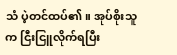သံ ပဲ့တင်ထပ်၏။ အုပ်စိုးသူက ငြီးငြူလိုက်ရပြီး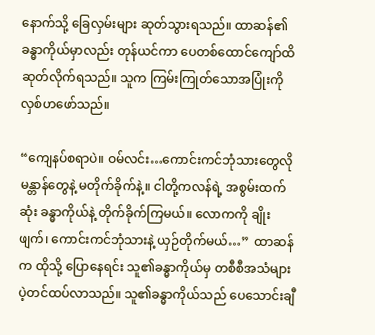နောက်သို့ ခြေလှမ်းများ ဆုတ်သွားရသည်။ ထာဆန်၏ခန္ဓာကိုယ်မှာလည်း တုန်ယင်ကာ ပေတစ်ထောင်ကျော်ထိ ဆုတ်လိုက်ရသည်။ သူက ကြမ်းကြုတ်သောအပြုံးကို လှစ်ဟဖော်သည်။

“ကျေနပ်စရာပဲ။ ဝမ်လင်း…ကောင်းကင်ဘုံသားတွေလို မန္တာန်တွေနဲ့ မတိုက်ခိုက်နဲ့။ ငါတို့ကလန်ရဲ့ အစွမ်းထက်ဆုံး ခန္ဓာကိုယ်နဲ့ တိုက်ခိုက်ကြမယ်။ လောကကို ချိုးဖျက်၊ ကောင်းကင်ဘုံသားနဲ့ ယှဉ်တိုက်မယ်…”  ထာဆန်က ထိုသို့ ပြောနေရင်း သူ၏ခန္ဓာကိုယ်မှ တစီစီအသံများ ပဲ့တင်ထပ်လာသည်။ သူ၏ခန္ဓာကိုယ်သည် ပေသောင်းချီ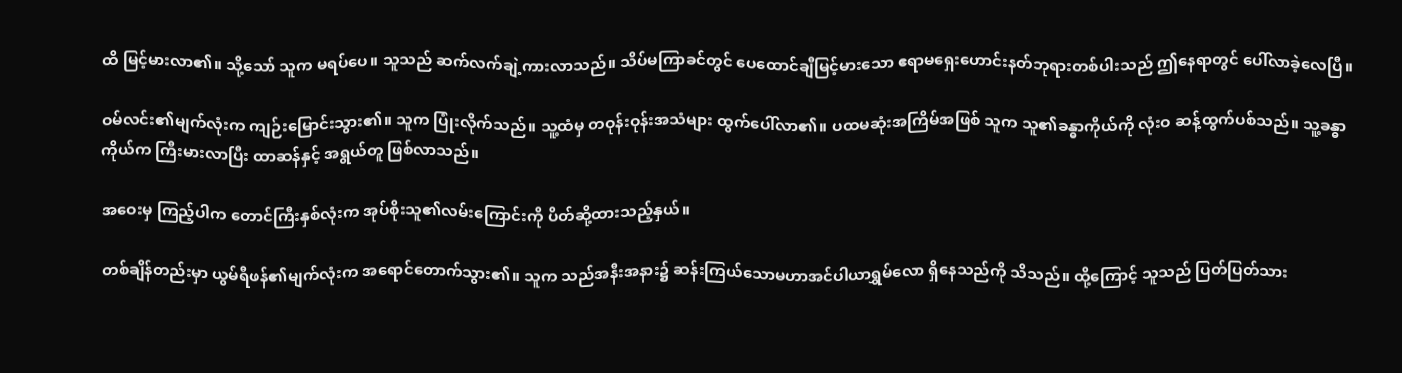ထိ မြင့်မားလာ၏။ သို့သော် သူက မရပ်ပေ။ သူသည် ဆက်လက်ချဲ့ကားလာသည်။ သိပ်မကြာခင်တွင် ပေထောင်ချီမြင့်မားသော ဧရာမရှေးဟောင်းနတ်ဘုရားတစ်ပါးသည် ဤနေရာတွင် ပေါ်လာခဲ့လေပြီ။

ဝမ်လင်း၏မျက်လုံးက ကျဉ်းမြောင်းသွား၏။ သူက ပြုံးလိုက်သည်။ သူ့ထံမှ တဝုန်းဝုန်းအသံများ ထွက်ပေါ်လာ၏။ ပထမဆုံးအကြိမ်အဖြစ် သူက သူ၏ခန္ဓာကိုယ်ကို လုံးဝ ဆန့်ထွက်ပစ်သည်။ သူ့ခန္ဓာကိုယ်က ကြီးမားလာပြီး ထာဆန်နှင့် အရွယ်တူ ဖြစ်လာသည်။

အဝေးမှ ကြည့်ပါက တောင်ကြီးနှစ်လုံးက အုပ်စိုးသူ၏လမ်းကြောင်းကို ပိတ်ဆို့ထားသည့်နှယ်။

တစ်ချိန်တည်းမှာ ယွမ်ရီဖန်၏မျက်လုံးက အရောင်တောက်သွား၏။ သူက သည်အနီးအနား၌ ဆန်းကြယ်သောမဟာအင်ပါယာရွှမ်လော ရှိနေသည်ကို သိသည်။ ထို့ကြောင့် သူသည် ပြတ်ပြတ်သား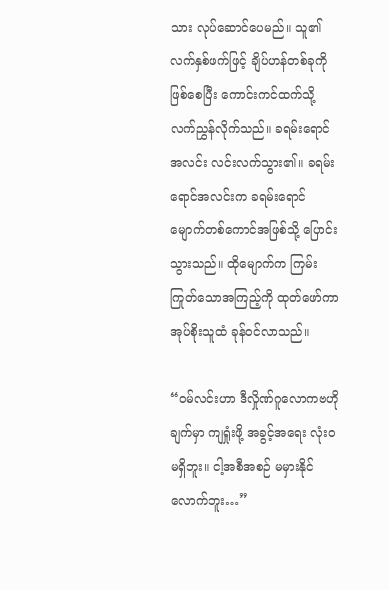သား လုပ်ဆောင်ပေမည်။ သူ၏လက်နှစ်ဖက်ဖြင့် ချိပ်ဟန်တစ်ခုကို ဖြစ်စေပြီး ကောင်းကင်ထက်သို့ လက်ညွှန်လိုက်သည်။ ခရမ်းရောင်အလင်း လင်းလက်သွား၏။ ခရမ်းရောင်အလင်းက ခရမ်းရောင်မျောက်တစ်ကောင်အဖြစ်သို့ ပြောင်းသွားသည်။ ထိုမျောက်က ကြမ်းကြုတ်သောအကြည့်ကို ထုတ်ဖော်ကာ အုပ်စိုးသူထံ ခုန်ဝင်လာသည်။

“ဝမ်လင်းဟာ ဒီလှိုဏ်ဂူလောကဗဟိုချက်မှာ ကျရှုံးဖို့ အခွင့်အရေး လုံးဝ မရှိဘူး။ ငါ့အစီအစဉ် မမှားနိုင်လောက်ဘူး…”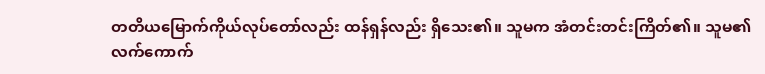တတိယမြောက်ကိုယ်လုပ်တော်လည်း ထန်ရှန်လည်း ရှိသေး၏။ သူမက အံတင်းတင်းကြိတ်၏။ သူမ၏လက်ကောက်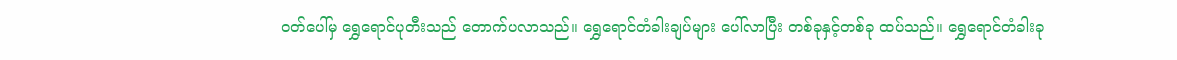ဝတ်ပေါ်မှ ရွှေရောင်ပုတီးသည် တောက်ပလာသည်။ ရွှေရောင်တံခါးချပ်များ ပေါ်လာပြီး တစ်ခုနှင့်တစ်ခု ထပ်သည်။ ရွှေရောင်တံခါးခု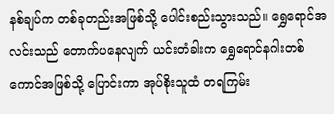နစ်ချပ်က တစ်ခုတည်းအဖြစ်သို့ ပေါင်းစည်းသွားသည်။ ရွှေရောင်အလင်းသည် တောက်ပနေလျက် ယင်းတံခါးက ရွှေရောင်နဂါးတစ်ကောင်အဖြစ်သို့ ပြောင်းကာ အုပ်စိုးသူထံ တရကြမ်း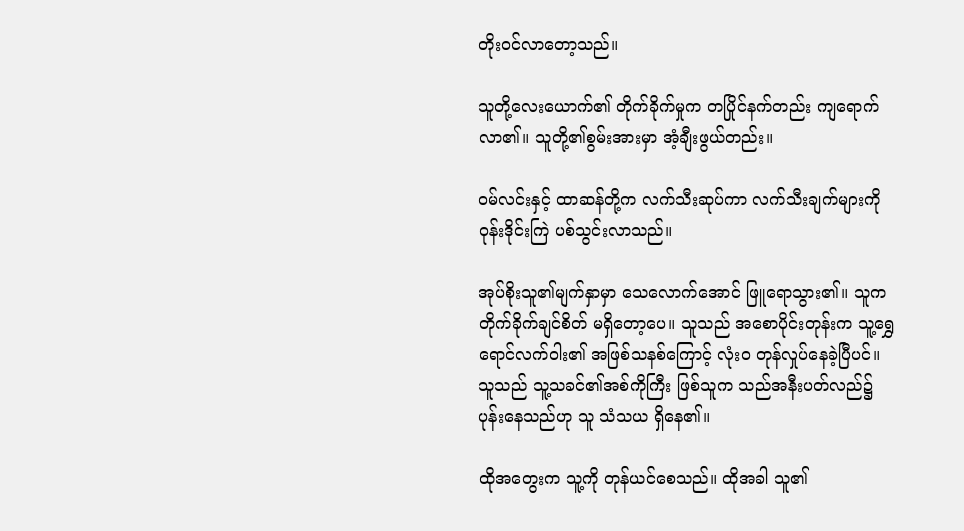တိုးဝင်လာတော့သည်။

သူတို့လေးယောက်၏ တိုက်ခိုက်မှုက တပြိုင်နက်တည်း ကျရောက်လာ၏။ သူတို့၏စွမ်းအားမှာ အံ့ချီးဖွယ်တည်း။

ဝမ်လင်းနှင့် ထာဆန်တို့က လက်သီးဆုပ်ကာ လက်သီးချက်များကို ဝုန်းဒိုင်းကြဲ ပစ်သွင်းလာသည်။

အုပ်စိုးသူ၏မျက်နှာမှာ သေလောက်အောင် ဖြူရောသွား၏။ သူက တိုက်ခိုက်ချင်စိတ် မရှိတော့ပေ။ သူသည် အစောပိုင်းတုန်းက သူ့ရွှေရောင်လက်ဝါး၏ အဖြစ်သနစ်ကြောင့် လုံးဝ တုန်လှုပ်နေခဲ့ပြီပင်။ သူသည် သူ့သခင်၏အစ်ကိုကြီး ဖြစ်သူက သည်အနီးပတ်လည်၌ ပုန်းနေသည်ဟု သူ သံသယ ရှိနေ၏။

ထိုအတွေးက သူ့ကို တုန်ယင်စေသည်။ ထိုအခါ သူ၏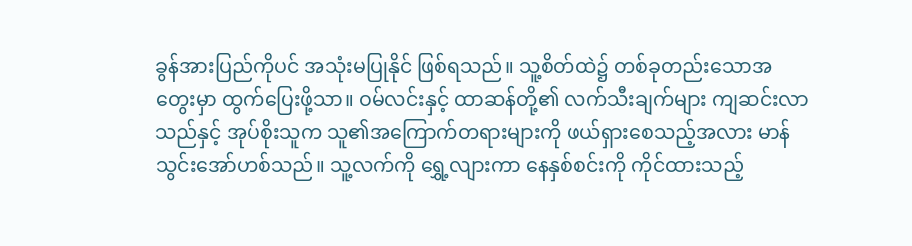ခွန်အားပြည်ကိုပင် အသုံးမပြုနိုင် ဖြစ်ရသည်။ သူ့စိတ်ထဲ၌ တစ်ခုတည်းသောအတွေးမှာ ထွက်ပြေးဖို့သာ။ ဝမ်လင်းနှင့် ထာဆန်တို့၏ လက်သီးချက်များ ကျဆင်းလာသည်နှင့် အုပ်စိုးသူက သူ၏အကြောက်တရားများကို ဖယ်ရှားစေသည့်အလား မာန်သွင်းအော်ဟစ်သည်။ သူ့လက်ကို ရွှေ့လျားကာ နေနှစ်စင်းကို ကိုင်ထားသည့်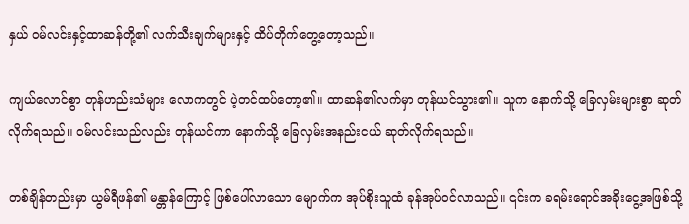နှယ် ဝမ်လင်းနှင့်ထာဆန်တို့၏ လက်သီးချက်များနှင့် ထိပ်တိုက်တွေ့တော့သည်။

ကျယ်လောင်စွာ တုန်ဟည်းသံများ လောကတွင် ပဲ့တင်ထပ်တော့၏။ ထာဆန်၏လက်မှာ တုန်ယင်သွား၏။ သူက နောက်သို့ ခြေလှမ်းများစွာ ဆုတ်လိုက်ရသည်။ ဝမ်လင်းသည်လည်း တုန်ယင်ကာ နောက်သို့ ခြေလှမ်းအနည်းငယ် ဆုတ်လိုက်ရသည်။

တစ်ချိန်တည်းမှာ ယွမ်ရီဖန်၏ မန္တာန်ကြောင့် ဖြစ်ပေါ်လာသော မျောက်က အုပ်စိုးသူထံ ခုန်အုပ်ဝင်လာသည်။ ၎င်းက ခရမ်းရောင်အခိုးငွေ့အဖြစ်သို့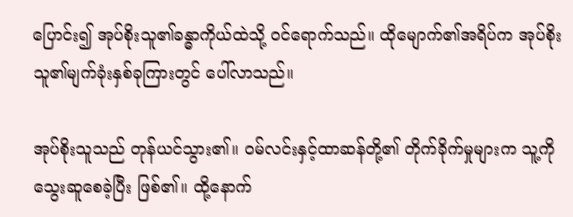ပြောင်း၍ အုပ်စိုးသူ၏ခန္ဓာကိုယ်ထဲသို့ ဝင်ရောက်သည်။ ထိုမျောက်၏အရိပ်က အုပ်စိုးသူ၏မျက်ခုံးနှစ်ခုကြားတွင် ပေါ်လာသည်။

အုပ်စိုးသူသည် တုန်ယင်သွား၏။ ဝမ်လင်းနှင့်ထာဆန်တို့၏ တိုက်ခိုက်မှုများက သူ့ကို သွေးဆူစေခဲ့ပြီး ဖြစ်၏။ ထို့နောက်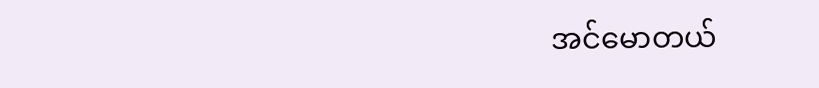အင်မောတယ်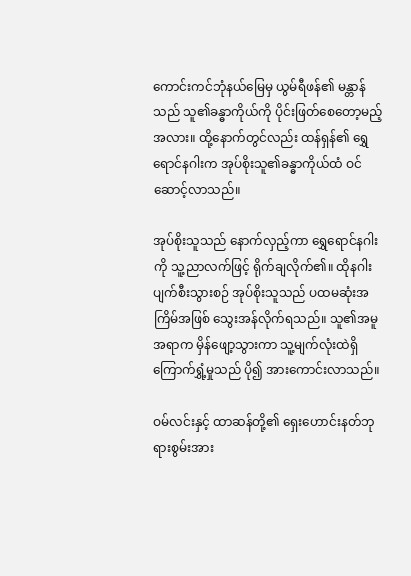ကောင်းကင်ဘုံနယ်မြေမှ ယွမ်ရီဖန်၏ မန္တာန်သည် သူ၏ခန္ဓာကိုယ်ကို ပိုင်းဖြတ်စေတော့မည့်အလား။ ထို့နောက်တွင်လည်း ထန်ရှန်၏ ရွှေရောင်နဂါးက အုပ်စိုးသူ၏ခန္ဓာကိုယ်ထံ ဝင်ဆောင့်လာသည်။

အုပ်စိုးသူသည် နောက်လှည့်ကာ ရွှေရောင်နဂါးကို သူ့ညာလက်ဖြင့် ရိုက်ချလိုက်၏။ ထိုနဂါး ပျက်စီးသွားစဉ် အုပ်စိုးသူသည် ပထမဆုံးအကြိမ်အဖြစ် သွေးအန်လိုက်ရသည်။ သူ၏အမူအရာက မှိန်ဖျော့သွားကာ သူ့မျက်လုံးထဲရှိ ကြောက်ရွှံ့မှုသည် ပို၍ အားကောင်းလာသည်။

ဝမ်လင်းနှင့် ထာဆန်တို့၏ ရှေးဟောင်းနတ်ဘုရားစွမ်းအား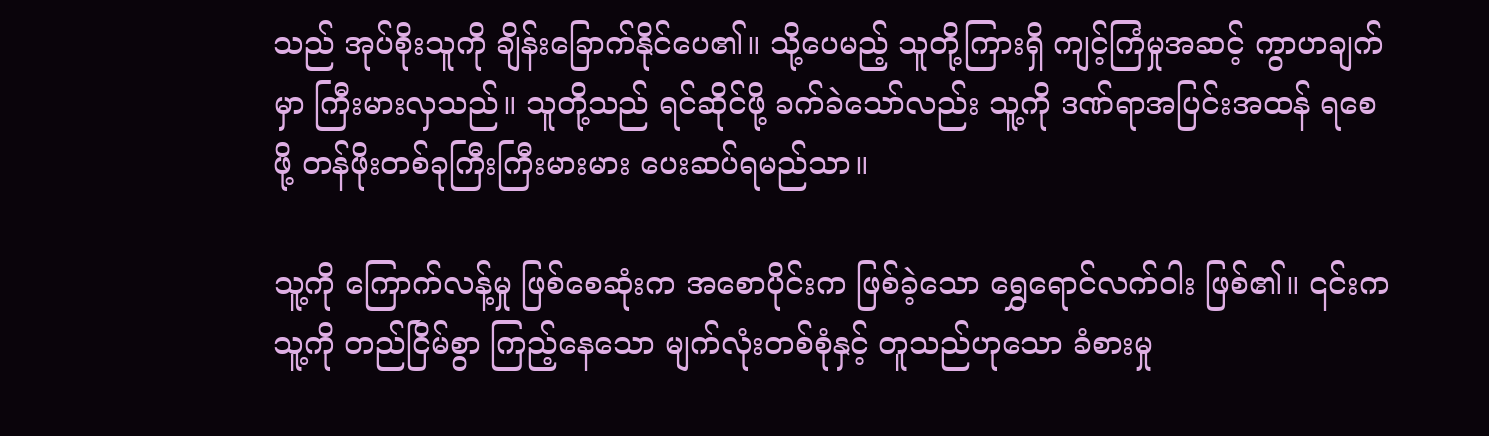သည် အုပ်စိုးသူကို ချိန်းခြောက်နိုင်ပေ၏။ သို့ပေမည့် သူတို့ကြားရှိ ကျင့်ကြံမှုအဆင့် ကွာဟချက်မှာ ကြီးမားလှသည်။ သူတို့သည် ရင်ဆိုင်ဖို့ ခက်ခဲသော်လည်း သူ့ကို ဒဏ်ရာအပြင်းအထန် ရစေဖို့ တန်ဖိုးတစ်ခုကြီးကြီးမားမား ပေးဆပ်ရမည်သာ။

သူ့ကို ကြောက်လန့်မှု ဖြစ်စေဆုံးက အစောပိုင်းက ဖြစ်ခဲ့သော ရွှေရောင်လက်ဝါး ဖြစ်၏။ ၎င်းက သူ့ကို တည်ငြိမ်စွာ ကြည့်နေသော မျက်လုံးတစ်စုံနှင့် တူသည်ဟုသော ခံစားမှု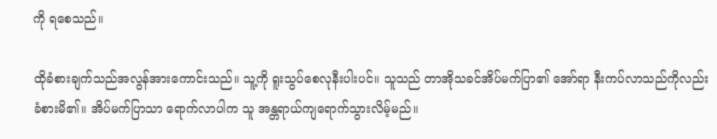ကို ရစေသည်။

ထိုခံစားချက်သည်အလွန်အားကောင်းသည်။ သူ့ကို ရူးသွပ်စေလုနီးပါးပင်။ သူသည် တာအိုသခင်အိပ်မက်ပြာ၏ အော်ရာ နီးကပ်လာသည်ကိုလည်း ခံစားမိ၏။ အိပ်မက်ပြာသာ ရောက်လာပါက သူ အန္တရာယ်ကျရောက်သွားလိမ့်မည်။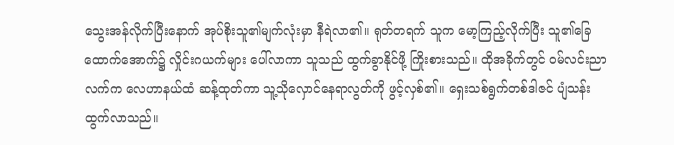သွေးအန်လိုက်ပြီးနောက် အုပ်စိုးသူ၏မျက်လုံးမှာ နီရဲလာ၏။ ရုတ်တရက် သူက မော့ကြည့်လိုက်ပြီး သူ၏ခြေထောက်အောက်၌ လှိုင်းဂယက်များ ပေါ်လာကာ သူသည် ထွက်ခွာနိုင်ဖို့ ကြိုးစားသည်။ ထိုအခိုက်တွင် ဝမ်လင်းညာလက်က လေဟာနယ်ထံ ဆန့်ထုတ်ကာ သူ့သိုလှောင်နေရာလွတ်ကို ဖွင့်လှစ်၏။ ရှေးသစ်ရွက်တစ်ဒါဇင် ပျံသန်းထွက်လာသည်။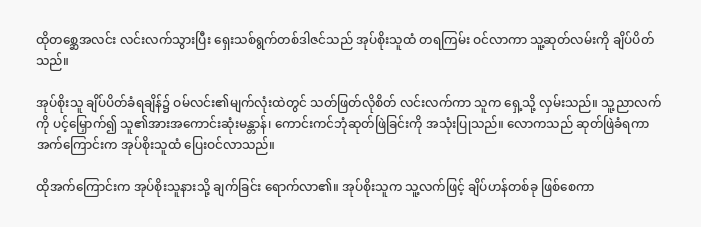ထိုတစ္ဆေအလင်း လင်းလက်သွားပြီး ရှေးသစ်ရွက်တစ်ဒါဇင်သည် အုပ်စိုးသူထံ တရကြမ်း ဝင်လာကာ သူ့ဆုတ်လမ်းကို ချိပ်ပိတ်သည်။

အုပ်စိုးသူ ချိပ်ပိတ်ခံရချိန်၌ ဝမ်လင်း၏မျက်လုံးထဲတွင် သတ်ဖြတ်လိုစိတ် လင်းလက်ကာ သူက ရှေ့သို့ လှမ်းသည်။ သူ့ညာလက်ကို ပင့်မြှောက်၍ သူ၏အားအကောင်းဆုံးမန္တာန်၊ ကောင်းကင်ဘုံဆုတ်ဖြဲခြင်းကို အသုံးပြုသည်။ လောကသည် ဆုတ်ဖြဲခံရကာ အက်ကြောင်းက အုပ်စိုးသူထံ ပြေးဝင်လာသည်။

ထိုအက်ကြောင်းက အုပ်စိုးသူနားသို့ ချက်ခြင်း ရောက်လာ၏။ အုပ်စိုးသူက သူ့လက်ဖြင့် ချိပ်ဟန်တစ်ခု ဖြစ်စေကာ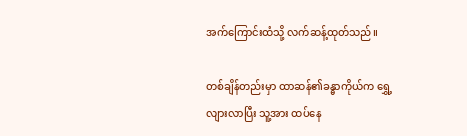အက်ကြောင်းထံသို့ လက်ဆန့်ထုတ်သည်။

တစ်ချိန်တည်းမှာ ထာဆန်၏ခန္ဓာကိုယ်က ရွှေ့လျားလာပြီး သူ့အား ထပ်နေ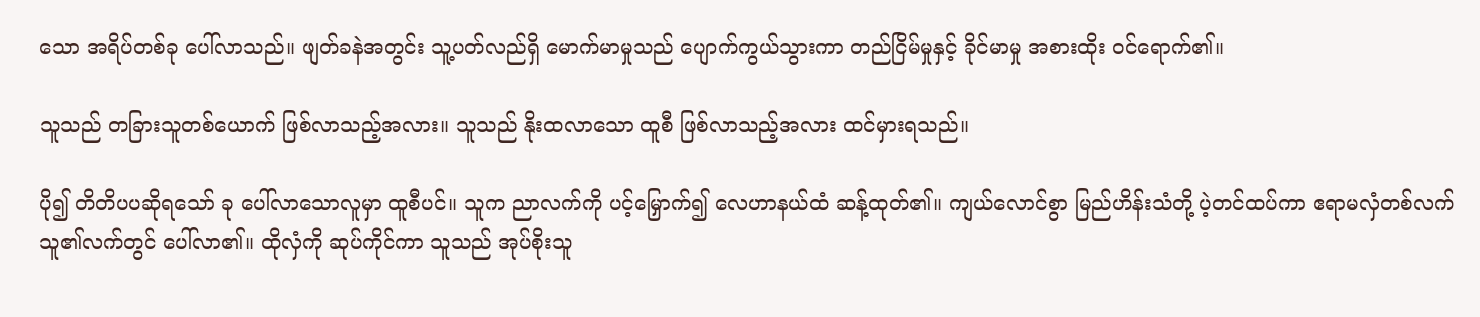သော အရိပ်တစ်ခု ပေါ်လာသည်။ ဖျတ်ခနဲအတွင်း သူ့ပတ်လည်ရှိ မောက်မာမှုသည် ပျောက်ကွယ်သွားကာ တည်ငြိမ်မှုနှင့် ခိုင်မာမှု အစားထိုး ဝင်ရောက်၏။

သူသည် တခြားသူတစ်ယောက် ဖြစ်လာသည့်အလား။ သူသည် နိုးထလာသော ထူစီ ဖြစ်လာသည့်အလား ထင်မှားရသည်။

ပို၍ တိတိပပဆိုရသော် ခု ပေါ်လာသောလူမှာ ထူစီပင်။ သူက ညာလက်ကို ပင့်မြှောက်၍ လေဟာနယ်ထံ ဆန့်ထုတ်၏။ ကျယ်လောင်စွာ မြည်ဟိန်းသံတို့ ပဲ့တင်ထပ်ကာ ဧရာမလှံတစ်လက် သူ၏လက်တွင် ပေါ်လာ၏။ ထိုလှံကို ဆုပ်ကိုင်ကာ သူသည် အုပ်စိုးသူ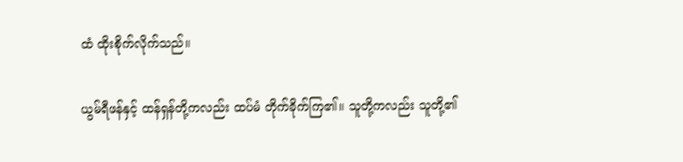ထံ ထိုးစိုက်လိုက်သည်။

ယွမ်ရီဖန်နှင့် ထန်ရှန်တို့ကလည်း ထပ်မံ တိုက်ခိုက်ကြ၏။ သူတို့ကလည်း သူတို့၏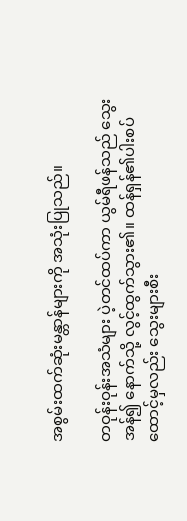အစွမ်းထက်ဆုံးမန္တာန်များကို အသုံးပြုသည်။

တဝုန်းဝုန်းအသံများ ပဲ့တင်ထပ်ကာ ယွမ်ရီဖန်သည် သွေးအန်၍ နောက်သို့ လွင့်ထွက်သွား၏။ ထန်ရှန်၏ပါးစပ်ထောင့်မှလည်း သွေးများစီး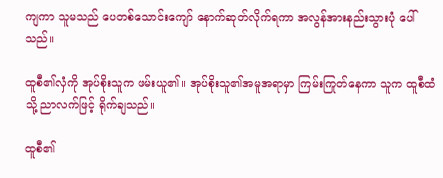ကျကာ သူမသည် ပေတစ်သောင်းကျော် နောက်ဆုတ်လိုက်ရကာ အလွန်အားနည်းသွားပုံ ပေါ်သည်။

ထူစီ၏လှံကို အုပ်စိုးသူက ဖမ်းယူ၏။ အုပ်စိုးသူ၏အမူအရာမှာ ကြမ်းကြုတ်နေကာ သူက ထူစီထံသို့ ညာလက်ဖြင့် ရိုက်ချသည်။

ထူစီ၏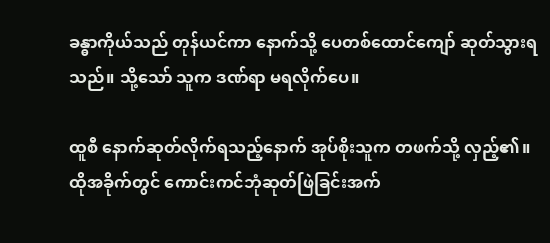ခန္ဓာကိုယ်သည် တုန်ယင်ကာ နောက်သို့ ပေတစ်ထောင်ကျော် ဆုတ်သွားရသည်။ သို့သော် သူက ဒဏ်ရာ မရလိုက်ပေ။

ထူစီ နောက်ဆုတ်လိုက်ရသည့်နောက် အုပ်စိုးသူက တဖက်သို့ လှည့်၏။ ထိုအခိုက်တွင် ကောင်းကင်ဘုံဆုတ်ဖြဲခြင်းအက်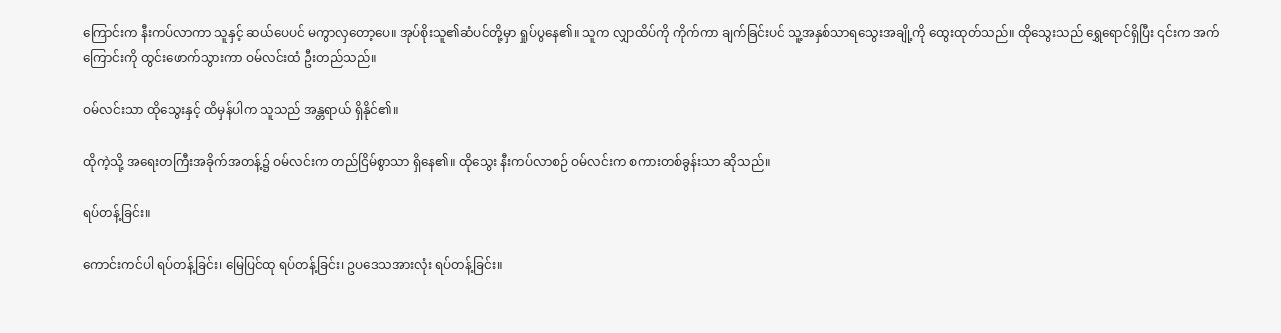ကြောင်းက နီးကပ်လာကာ သူနှင့် ဆယ်ပေပင် မကွာလှတော့ပေ။ အုပ်စိုးသူ၏ဆံပင်တို့မှာ ရှုပ်ပွနေ၏။ သူက လျှာထိပ်ကို ကိုက်ကာ ချက်ခြင်းပင် သူ့အနှစ်သာရသွေးအချို့ကို ထွေးထုတ်သည်။ ထိုသွေးသည် ရွှေရောင်ရှိပြီး ၎င်းက အက်ကြောင်းကို ထွင်းဖောက်သွားကာ ဝမ်လင်းထံ ဦးတည်သည်။

ဝမ်လင်းသာ ထိုသွေးနှင့် ထိမှန်ပါက သူသည် အန္တရာယ် ရှိနိုင်၏။

ထိုကဲ့သို့ အရေးတကြီးအခိုက်အတန့်၌ ဝမ်လင်းက တည်ငြိမ်စွာသာ ရှိနေ၏။ ထိုသွေး နီးကပ်လာစဉ် ဝမ်လင်းက စကားတစ်ခွန်းသာ ဆိုသည်။

ရပ်တန့်ခြင်း။

ကောင်းကင်ပါ ရပ်တန့်ခြင်း၊ မြေပြင်ထု ရပ်တန့်ခြင်း၊ ဥပဒေသအားလုံး ရပ်တန့်ခြင်း။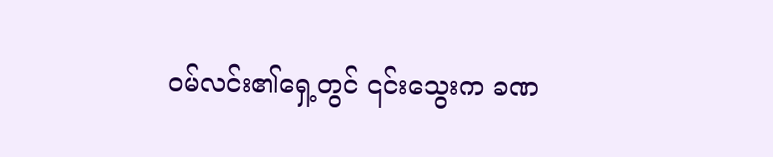ဝမ်လင်း၏ရှေ့တွင် ၎င်းသွေးက ခဏ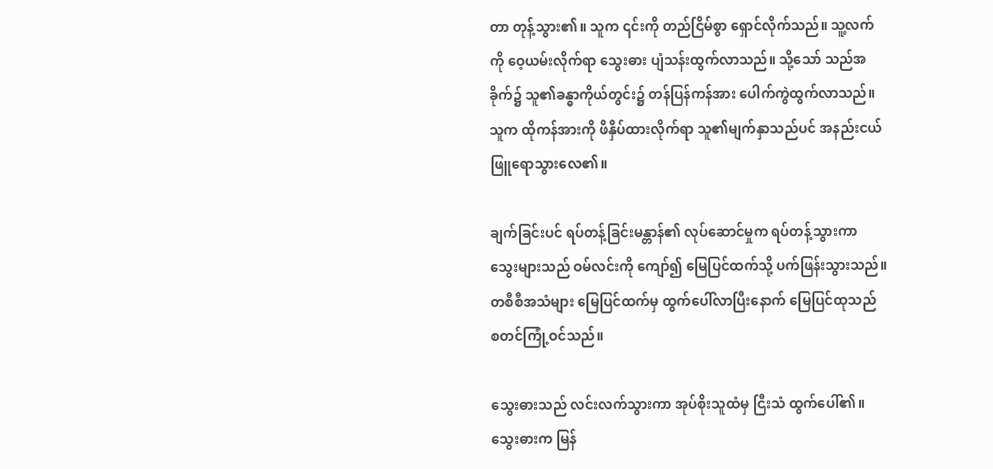တာ တုန့်သွား၏။ သူက ၎င်းကို တည်ငြိမ်စွာ ရှောင်လိုက်သည်။ သူ့လက်ကို ဝေ့ယမ်းလိုက်ရာ သွေးဓား ပျံသန်းထွက်လာသည်။ သို့သော် သည်အခိုက်၌ သူ၏ခန္ဓာကိုယ်တွင်း၌ တန်ပြန်ကန်အား ပေါက်ကွဲထွက်လာသည်။ သူက ထိုကန်အားကို ဖိနှိပ်ထားလိုက်ရာ သူ၏မျက်နှာသည်ပင် အနည်းငယ် ဖြူရောသွားလေ၏။

ချက်ခြင်းပင် ရပ်တန့်ခြင်းမန္တာန်၏ လုပ်ဆောင်မှုက ရပ်တန့်သွားကာ သွေးများသည် ဝမ်လင်းကို ကျော်၍ မြေပြင်ထက်သို့ ပက်ဖြန်းသွားသည်။ တစီစီအသံများ မြေပြင်ထက်မှ ထွက်ပေါ်လာပြီးနောက် မြေပြင်ထုသည် စတင်ကြုံ့ဝင်သည်။

သွေးဓားသည် လင်းလက်သွားကာ အုပ်စိုးသူထံမှ ငြီးသံ ထွက်ပေါ်၏။ သွေးဓားက မြန်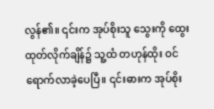လွန်၏။ ၎င်းက အုပ်စိုးသူ သွေးကို ထွေးထုတ်လိုက်ချိန်၌ သူ့ထံ တဟုန်ထိုး ဝင်ရောက်လာခဲ့ပေပြီ။ ၎င်းဓားက အုပ်စိုး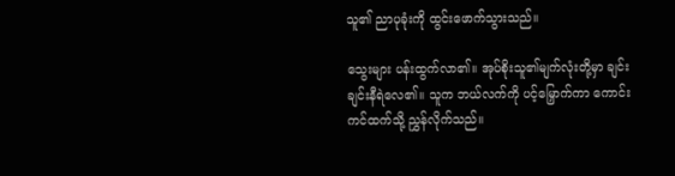သူ၏ ညာပုခုံးကို ထွင်းဖောက်သွားသည်။

သွေးများ ပန်းထွက်လာ၏။ အုပ်စိုးသူ၏မျက်လုံးတို့မှာ ချင်းချင်းနီရဲလေ၏။ သူက ဘယ်လက်ကို ပင့်မြှောက်ကာ ကောင်းကင်ထက်သို့ ညွှန်လိုက်သည်။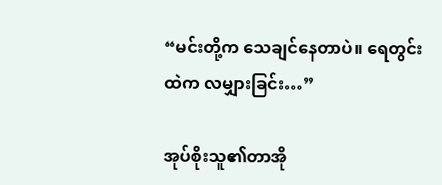“မင်းတို့က သေချင်နေတာပဲ။ ရေတွင်းထဲက လမျှားခြင်း…”

အုပ်စိုးသူ၏တာအို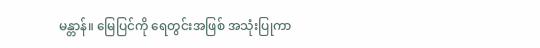မန္တာန်။ မြေပြင်ကို ရေတွင်းအဖြစ် အသုံးပြုကာ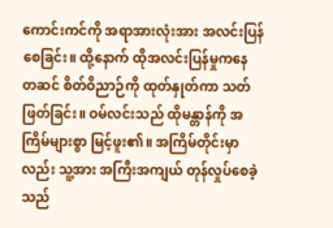ကောင်းကင်ကို အရာအားလုံးအား အလင်းပြန်စေခြင်း။ ထို့နောက် ထိုအလင်းပြန်မှုကနေ တဆင် စိတ်ဝိညာဉ်ကို ထုတ်နှုတ်ကာ သတ်ဖြတ်ခြင်း။ ဝမ်လင်းသည် ထိုမန္တာန်ကို အကြိမ်များစွာ မြင့်ဖူး၏။ အကြိမ်တိုင်းမှာလည်း သူ့အား အကြီးအကျယ် တုန်လှုပ်စေခဲ့သည်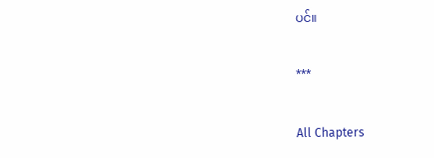ပင်။

***

All Chapters